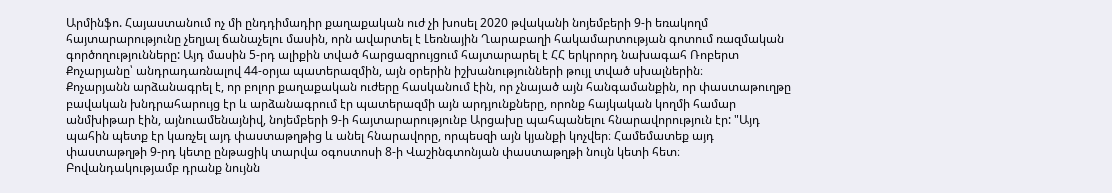Արմինֆո. Հայաստանում ոչ մի ընդդիմադիր քաղաքական ուժ չի խոսել 2020 թվականի նոյեմբերի 9-ի եռակողմ հայտարարությունը չեղյալ ճանաչելու մասին, որն ավարտել է Լեռնային Ղարաբաղի հակամարտության գոտում ռազմական գործողությունները: Այդ մասին 5-րդ ալիքին տված հարցազրույցում հայտարարել է ՀՀ երկրորդ նախագահ Ռոբերտ Քոչարյանը՝ անդրադառնալով 44-օրյա պատերազմին, այն օրերին իշխանությունների թույլ տված սխալներին։
Քոչարյանն արձանագրել է, որ բոլոր քաղաքական ուժերը հասկանում էին, որ չնայած այն հանգամանքին, որ փաստաթուղթը բավական խնդրահարույց էր և արձանագրում էր պատերազմի այն արդյունքները, որոնք հայկական կողմի համար անմխիթար էին, այնուամենայնիվ, նոյեմբերի 9-ի հայտարարությունբ Արցախը պահպանելու հնարավորություն էր: "Այդ պահին պետք էր կառչել այդ փաստաթղթից և անել հնարավորը, որպեսզի այն կյանքի կոչվեր։ Համեմատեք այդ փաստաթղթի 9-րդ կետը ընթացիկ տարվա օգոստոսի 8-ի Վաշինգտոնյան փաստաթղթի նույն կետի հետ։ Բովանդակությամբ դրանք նույնն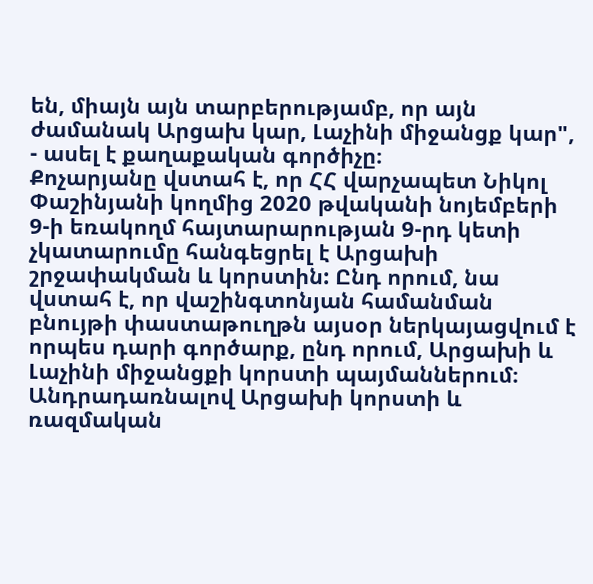են, միայն այն տարբերությամբ, որ այն ժամանակ Արցախ կար, Լաչինի միջանցք կար", - ասել է քաղաքական գործիչը։
Քոչարյանը վստահ է, որ ՀՀ վարչապետ Նիկոլ Փաշինյանի կողմից 2020 թվականի նոյեմբերի 9-ի եռակողմ հայտարարության 9-րդ կետի չկատարումը հանգեցրել է Արցախի շրջափակման և կորստին: Ընդ որում, նա վստահ է, որ վաշինգտոնյան համանման բնույթի փաստաթուղթն այսօր ներկայացվում է որպես դարի գործարք, ընդ որում, Արցախի և Լաչինի միջանցքի կորստի պայմաններում։
Անդրադառնալով Արցախի կորստի և ռազմական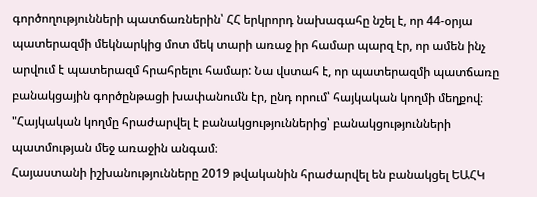գործողությունների պատճառներին՝ ՀՀ երկրորդ նախագահը նշել է, որ 44-օրյա պատերազմի մեկնարկից մոտ մեկ տարի առաջ իր համար պարզ էր, որ ամեն ինչ արվում է պատերազմ հրահրելու համար: Նա վստահ է, որ պատերազմի պատճառը բանակցային գործընթացի խափանումն էր, ընդ որում՝ հայկական կողմի մեղքով։ "Հայկական կողմը հրաժարվել է բանակցություններից՝ բանակցությունների պատմության մեջ առաջին անգամ։
Հայաստանի իշխանությունները 2019 թվականին հրաժարվել են բանակցել ԵԱՀԿ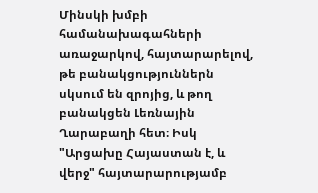Մինսկի խմբի համանախագահների առաջարկով, հայտարարելով, թե բանակցություններն սկսում են զրոյից, և թող բանակցեն Լեռնային Ղարաբաղի հետ։ Իսկ "Արցախը Հայաստան է, և վերջ" հայտարարությամբ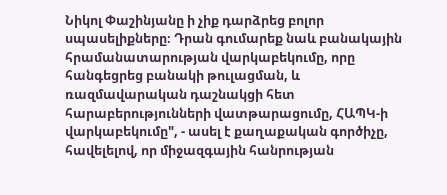Նիկոլ Փաշինյանը ի չիք դարձրեց բոլոր սպասելիքները։ Դրան գումարեք նաև բանակային հրամանատարության վարկաբեկումը, որը հանգեցրեց բանակի թուլացման, և ռազմավարական դաշնակցի հետ հարաբերությունների վատթարացումը, ՀԱՊԿ-ի վարկաբեկումը", - ասել է քաղաքական գործիչը, հավելելով, որ միջազգային հանրության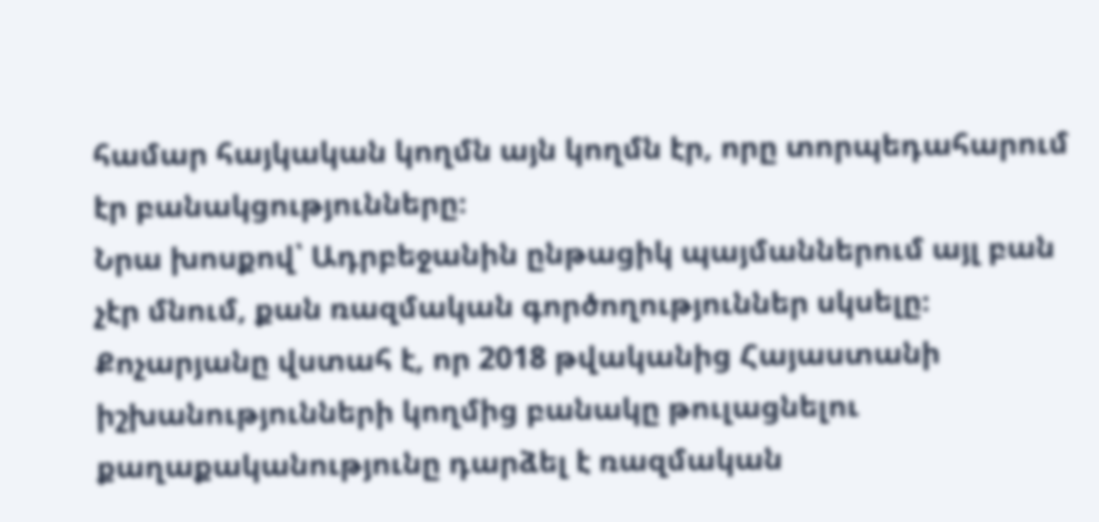համար հայկական կողմն այն կողմն էր, որը տորպեդահարում էր բանակցությունները։
Նրա խոսքով՝ Ադրբեջանին ընթացիկ պայմաններում այլ բան չէր մնում, քան ռազմական գործողություններ սկսելը։ Քոչարյանը վստահ է, որ 2018 թվականից Հայաստանի իշխանությունների կողմից բանակը թուլացնելու քաղաքականությունը դարձել է ռազմական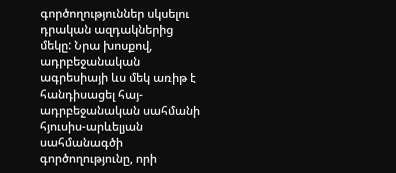գործողություններ սկսելու դրական ազդակներից մեկը: Նրա խոսքով, ադրբեջանական ագրեսիայի ևս մեկ առիթ է հանդիսացել հայ-ադրբեջանական սահմանի հյուսիս-արևելյան սահմանագծի գործողությունը, որի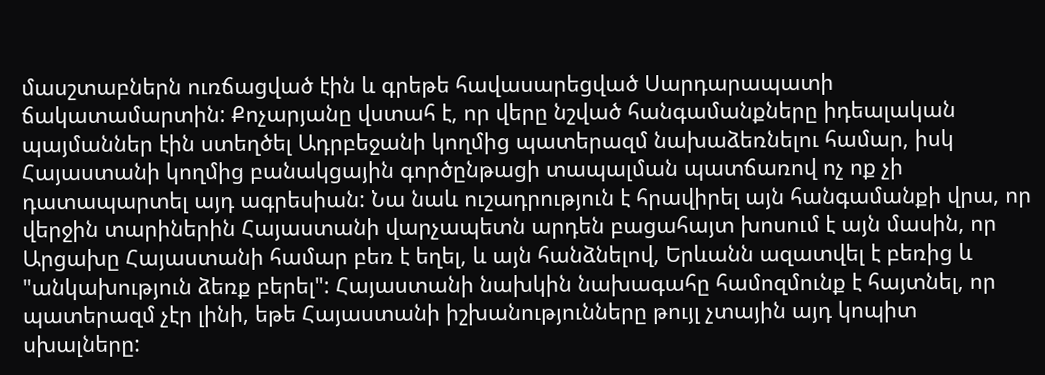մասշտաբներն ուռճացված էին և գրեթե հավասարեցված Սարդարապատի ճակատամարտին: Քոչարյանը վստահ է, որ վերը նշված հանգամանքները իդեալական պայմաններ էին ստեղծել Ադրբեջանի կողմից պատերազմ նախաձեռնելու համար, իսկ Հայաստանի կողմից բանակցային գործընթացի տապալման պատճառով ոչ ոք չի դատապարտել այդ ագրեսիան: Նա նաև ուշադրություն է հրավիրել այն հանգամանքի վրա, որ վերջին տարիներին Հայաստանի վարչապետն արդեն բացահայտ խոսում է այն մասին, որ Արցախը Հայաստանի համար բեռ է եղել, և այն հանձնելով, Երևանն ազատվել է բեռից և "անկախություն ձեռք բերել": Հայաստանի նախկին նախագահը համոզմունք է հայտնել, որ պատերազմ չէր լինի, եթե Հայաստանի իշխանությունները թույլ չտային այդ կոպիտ սխալները: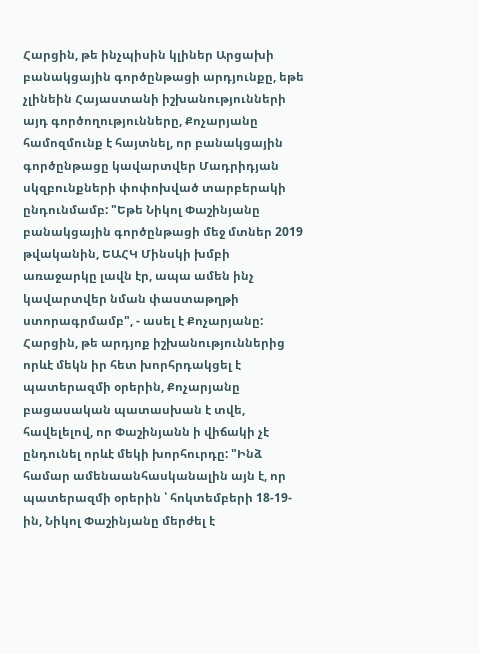Հարցին, թե ինչպիսին կլիներ Արցախի բանակցային գործընթացի արդյունքը, եթե չլինեին Հայաստանի իշխանությունների այդ գործողությունները, Քոչարյանը համոզմունք է հայտնել, որ բանակցային գործընթացը կավարտվեր Մադրիդյան սկզբունքների փոփոխված տարբերակի ընդունմամբ: "Եթե Նիկոլ Փաշինյանը բանակցային գործընթացի մեջ մտներ 2019 թվականին, ԵԱՀԿ Մինսկի խմբի առաջարկը լավն էր, ապա ամեն ինչ կավարտվեր նման փաստաթղթի ստորագրմամբ", - ասել է Քոչարյանը:
Հարցին, թե արդյոք իշխանություններից որևէ մեկն իր հետ խորհրդակցել է պատերազմի օրերին, Քոչարյանը բացասական պատասխան է տվե, հավելելով, որ Փաշինյանն ի վիճակի չէ ընդունել որևէ մեկի խորհուրդը: "Ինձ համար ամենաանհասկանալին այն է, որ պատերազմի օրերին ՝ հոկտեմբերի 18-19-ին, Նիկոլ Փաշինյանը մերժել է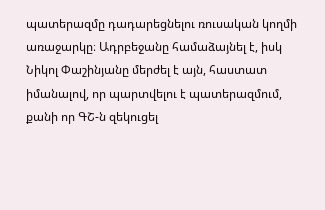պատերազմը դադարեցնելու ռուսական կողմի առաջարկը։ Ադրբեջանը համաձայնել է, իսկ Նիկոլ Փաշինյանը մերժել է այն, հաստատ իմանալով, որ պարտվելու է պատերազմում, քանի որ ԳՇ-ն զեկուցել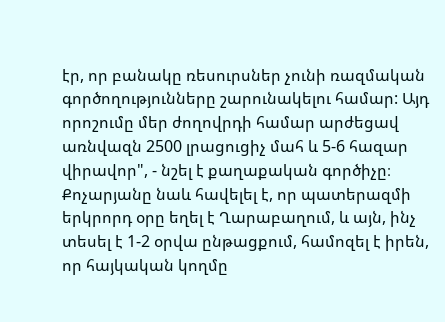էր, որ բանակը ռեսուրսներ չունի ռազմական գործողությունները շարունակելու համար: Այդ որոշումը մեր ժողովրդի համար արժեցավ առնվազն 2500 լրացուցիչ մահ և 5-6 հազար վիրավոր", - նշել է քաղաքական գործիչը։
Քոչարյանը նաև հավելել է, որ պատերազմի երկրորդ օրը եղել է Ղարաբաղում, և այն, ինչ տեսել է 1-2 օրվա ընթացքում, համոզել է իրեն, որ հայկական կողմը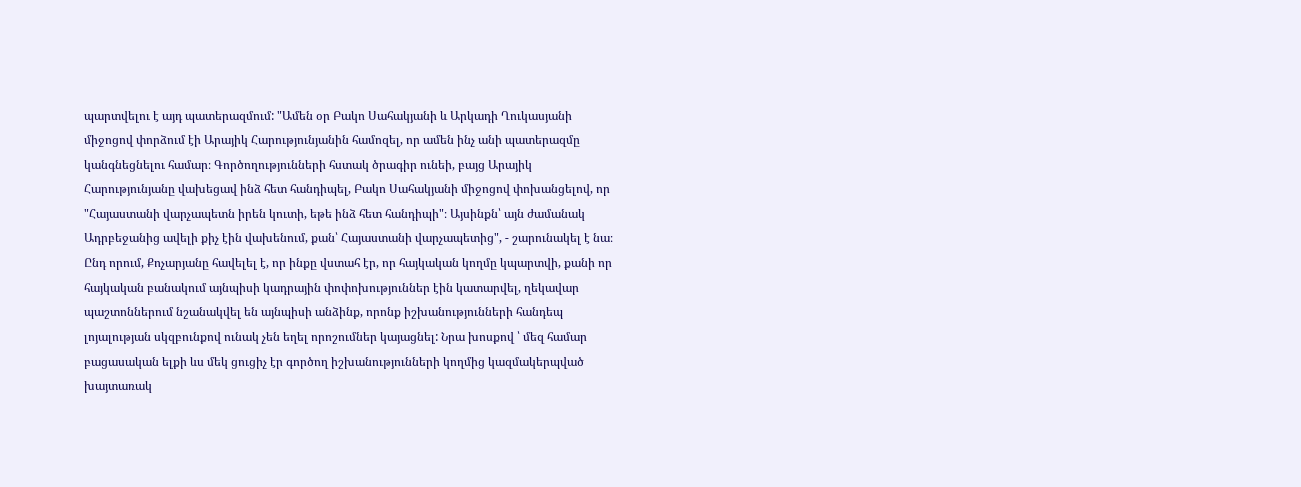պարտվելու է այդ պատերազմում: "Ամեն օր Բակո Սահակյանի և Արկադի Ղուկասյանի միջոցով փորձում էի Արայիկ Հարությունյանին համոզել, որ ամեն ինչ անի պատերազմը կանգնեցնելու համար։ Գործողությունների հստակ ծրագիր ունեի, բայց Արայիկ Հարությունյանը վախեցավ ինձ հետ հանդիպել, Բակո Սահակյանի միջոցով փոխանցելով, որ "Հայաստանի վարչապետն իրեն կուտի, եթե ինձ հետ հանդիպի"։ Այսինքն՝ այն ժամանակ Ադրբեջանից ավելի քիչ էին վախենում, քան՝ Հայաստանի վարչապետից", - շարունակել է նա։
Ընդ որում, Քոչարյանը հավելել է, որ ինքը վստահ էր, որ հայկական կողմը կպարտվի, քանի որ հայկական բանակում այնպիսի կադրային փոփոխություններ էին կատարվել, ղեկավար պաշտոններում նշանակվել են այնպիսի անձինք, որոնք իշխանությունների հանդեպ լոյալության սկզբունքով ունակ չեն եղել որոշումներ կայացնել: Նրա խոսքով ՝ մեզ համար բացասական ելքի ևս մեկ ցուցիչ էր գործող իշխանությունների կողմից կազմակերպված խայտառակ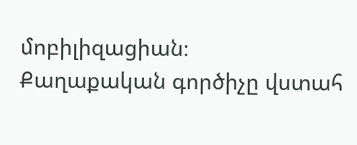մոբիլիզացիան։
Քաղաքական գործիչը վստահ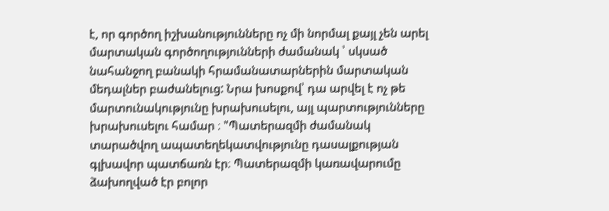է, որ գործող իշխանությունները ոչ մի նորմալ քայլ չեն արել մարտական գործողությունների ժամանակ ՝ սկսած նահանջող բանակի հրամանատարներին մարտական մեդալներ բաժանելուց: Նրա խոսքով՝ դա արվել է ոչ թե մարտունակությունը խրախուսելու, այլ պարտությունները խրախուսելու համար ։ "Պատերազմի ժամանակ տարածվող ապատեղեկատվությունը դասալքության գլխավոր պատճառն էր։ Պատերազմի կառավարումը ձախողված էր բոլոր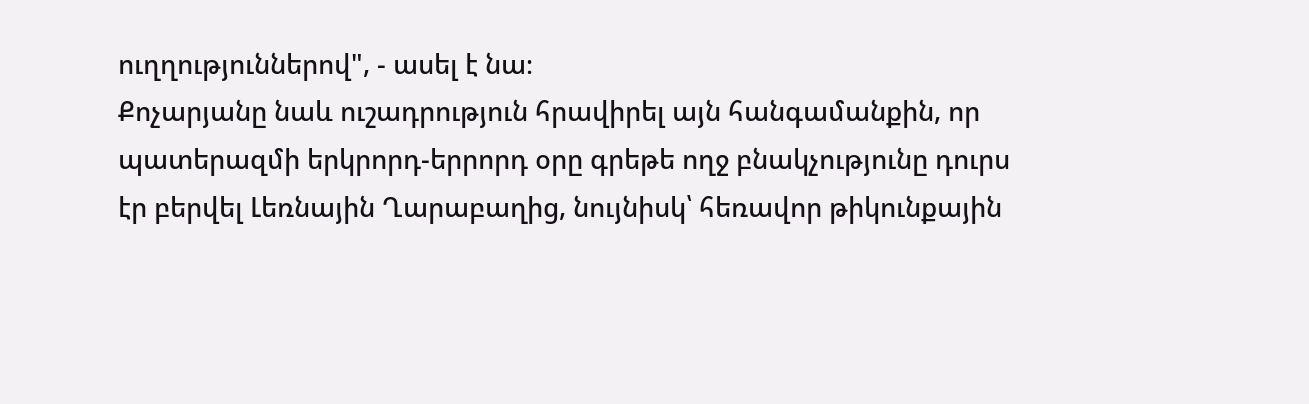ուղղություններով", - ասել է նա։
Քոչարյանը նաև ուշադրություն հրավիրել այն հանգամանքին, որ պատերազմի երկրորդ-երրորդ օրը գրեթե ողջ բնակչությունը դուրս էր բերվել Լեռնային Ղարաբաղից, նույնիսկ՝ հեռավոր թիկունքային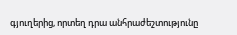գյուղերից, որտեղ դրա անհրաժեշտությունը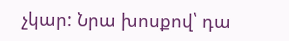չկար: Նրա խոսքով՝ դա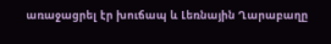առաջացրել էր խուճապ և Լեռնային Ղարաբաղը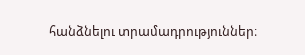հանձնելու տրամադրություններ։